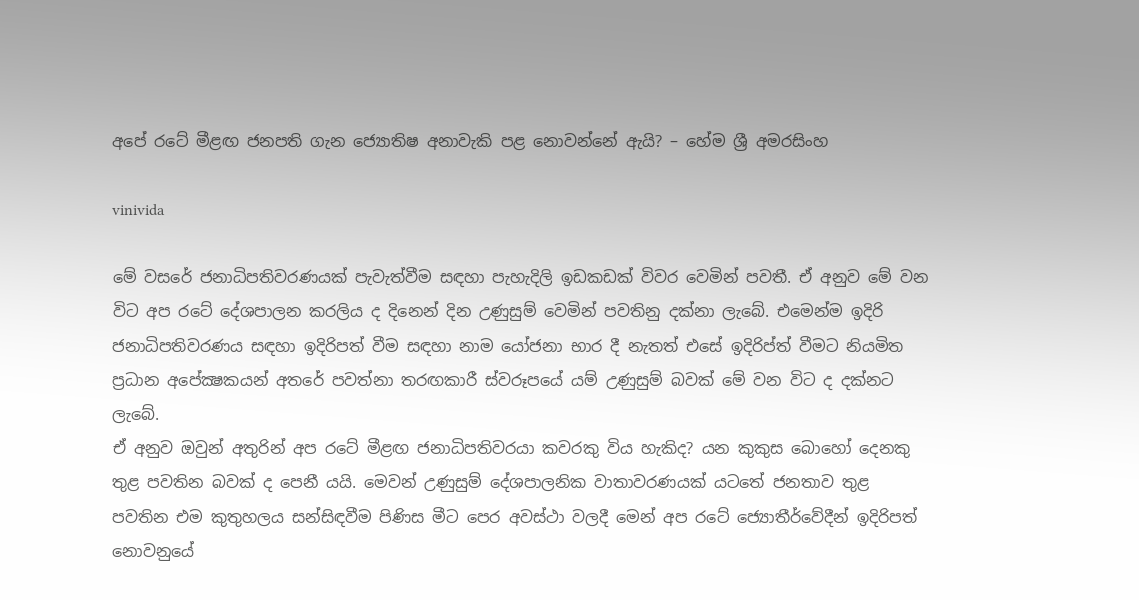අපේ රටේ මීළඟ ජනපති ගැන ජ්‍යොතිෂ අනාවැකි පළ නොවන්නේ ඇයි? – හේම ශ්‍රී අමරසිංහ

vinivida

මේ වසරේ ජනාධිපතිවරණයක් පැවැත්වීම සඳහා පැහැදිලි ඉඩකඩක් විවර වෙමින් පවතී. ඒ අනුව මේ වන විට අප රටේ දේශපාලන කරලිය ද දිනෙන් දින උණුසුම් වෙමින් පවතිනු දක්නා ලැබේ. එමෙන්ම ඉදිරි ජනාධිපතිවරණය සඳහා ඉදිරිපත් වීම සඳහා නාම යෝජනා භාර දී නැතත් එසේ ඉදිරිප්ත් වීමට නියමිත ප්‍රධාන අපේක්‍ෂකයන් අතරේ පවත්නා තරඟකාරී ස්වරූපයේ යම් උණුසුම් බවක් මේ වන විට ද දක්නට ලැබේ.
ඒ අනුව ඔවුන් අතුරින් අප රටේ මීළඟ ජනාධිපතිවරයා කවරකු විය හැකිද? යන කුකුස බොහෝ දෙනකු තුළ පවතින බවක් ද පෙනී යයි. මෙවන් උණුසුම් දේශපාලනික වාතාවරණයක් යටතේ ජනතාව තුළ පවතින එම කුතුහලය සන්සිඳවීම පිණිස මීට පෙර අවස්ථා වලදී මෙන් අප රටේ ජ්‍යොතීර්වේදීන් ඉදිරිපත් නොවනුයේ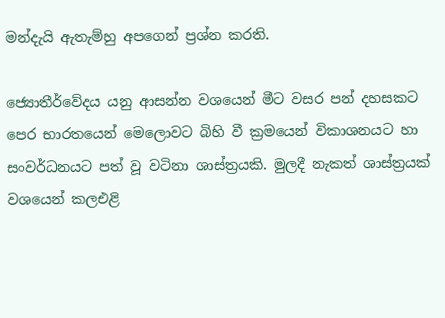මන්දැයි ඇතැම්හු අපගෙන් ප්‍රශ්න කරති.

ජ්‍යොතීර්වේදය යනු ආසන්න වශයෙන් මීට වසර පන් දහසකට පෙර භාරතයෙන් මෙලොවට බිහි වී ක්‍රමයෙන් විකාශනයට හා සංවර්ධනයට පත් වූ වටිනා ශාස්ත්‍රයකි. මුලදී නැකත් ශාස්ත්‍රයක් වශයෙන් කලඑළි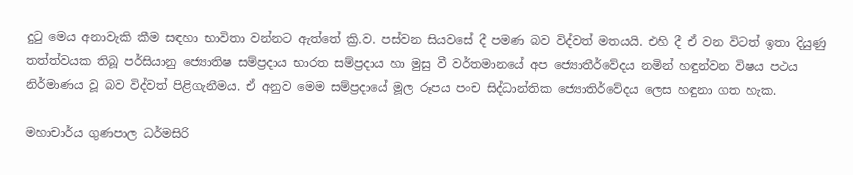දුටු මෙය අනාවැකි කීම සඳහා භාවිතා වන්නට ඇත්තේ ක්‍රි.ව. පස්වන සියවසේ දී පමණ බව විද්වත් මතයයි. එහි දී ඒ වන විටත් ඉතා දියුණු තත්ත්වයක තිබූ පර්සියානු ජ්‍යොතිෂ සම්ප්‍රදාය භාරත සම්ප්‍රදාය හා මුසු වී වර්තමානයේ අප ජ්‍යොතීර්වේදය නමින් හඳුන්වන විෂය පථය නිර්මාණය වූ බව විද්වත් පිළිගැනීමය. ඒ අනුව මෙම සම්ප්‍රදායේ මූල රූපය පංච සිද්ධාන්තික ජ්‍යොතිර්වේදය ලෙස හඳුනා ගත හැක.

මහාචාර්ය ගුණපාල ධර්මසිරි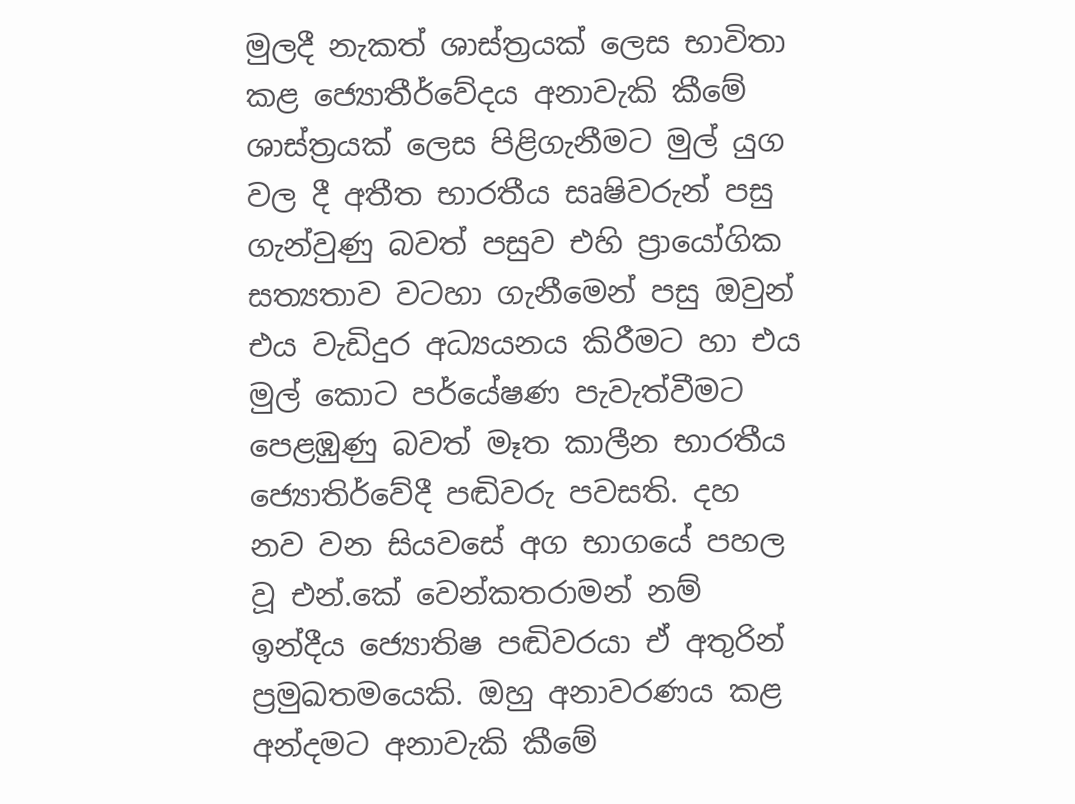මුලදී නැකත් ශාස්ත්‍රයක් ලෙස භාවිතා කළ ජ්‍යොතීර්වේදය අනාවැකි කීමේ ශාස්ත්‍රයක් ලෙස පිළිගැනීමට මුල් යුග වල දී අතීත භාරතීය සෘෂිවරුන් පසු ගැන්වුණු බවත් පසුව එහි ප්‍රායෝගික සත්‍යතාව වටහා ගැනීමෙන් පසු ඔවුන් එය වැඩිදුර අධ්‍යයනය කිරීමට හා එය මුල් කොට පර්යේෂණ පැවැත්වීමට පෙළඹුණු බවත් මෑත කාලීන භාරතීය ජ්‍යොතිර්වේදී පඬිවරු පවසති. දහ නව වන සියවසේ අග භාගයේ පහල වූ එන්.කේ වෙන්කතරාමන් නම් ඉන්දීය ජ්‍යොතිෂ පඬිවරයා ඒ අතුරින් ප්‍රමුඛතමයෙකි. ඔහු අනාවරණය කළ අන්දමට අනාවැකි කීමේ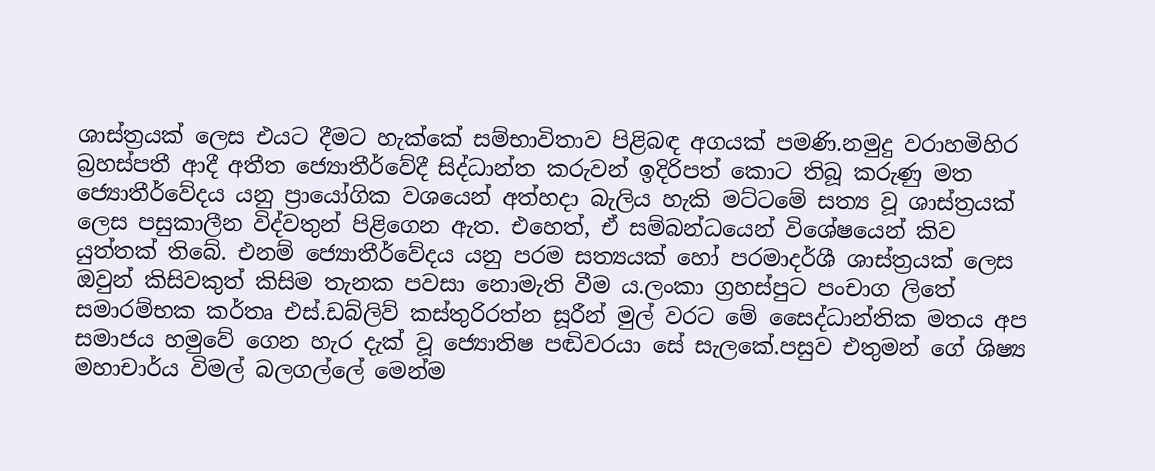ශාස්ත්‍රයක් ලෙස එයට දීමට හැක්කේ සම්භාවිතාව පිළිබඳ අගයක් පමණි.නමුදු වරාහමිහිර බ්‍රහස්පතී ආදී අතීත ජ්‍යොතීර්වේදී සිද්ධාන්ත කරුවන් ඉදිරිපත් කොට තිබූ කරුණු මත ජ්‍යොතීර්වේදය යනු ප්‍රායෝගික වශයෙන් අත්හදා බැලිය හැකි මට්ටමේ සත්‍ය වූ ශාස්ත්‍රයක් ලෙස පසුකාලීන විද්වතුන් පිළිගෙන ඇත. එහෙත්, ඒ සම්බන්ධයෙන් විශේෂයෙන් කිව යුත්තක් තිබේ. එනම් ජ්‍යොතීර්වේදය යනු පරම සත්‍යයක් හෝ පරමාදර්ශී ශාස්ත්‍රයක් ලෙස ඔවුන් කිසිවකුත් කිසිම තැනක පවසා නොමැති වීම ය.ලංකා ග්‍රහස්පුට පංචාග ලිතේ සමාරම්භක කර්තෘ එස්.ඩබ්ලිව් කස්තුරිරත්න සූරීන් මුල් වරට මේ සෛද්ධාන්තික මතය අප සමාජය හමුවේ ගෙන හැර දැක් වූ ජ්‍යොතිෂ පඬිවරයා සේ සැලකේ.පසුව එතුමන් ගේ ශිෂ්‍ය මහාචාර්ය විමල් බලගල්ලේ මෙන්ම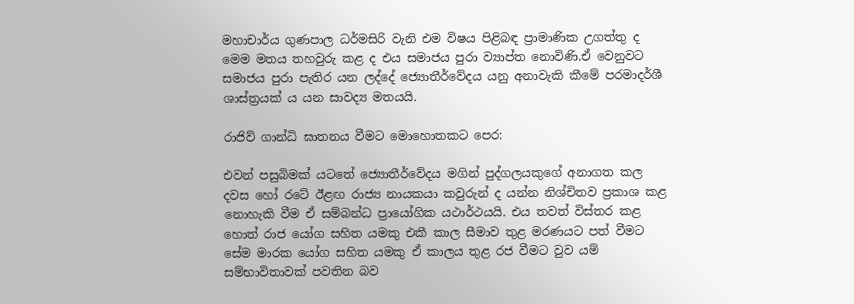මහාචාර්ය ගුණපාල ධර්මසිරි වැනි එම විෂය පිළිබඳ ප්‍රාමාණික උගත්තු ද මෙම මතය තහවුරු කළ ද එය සමාජය පුරා ව්‍යාප්ත නොවිණි.ඒ වෙනුවට සමාජය පුරා පැතිර යන ලද්දේ ජ්‍යොතීර්වේදය යනු අනාවැකි කීමේ පරමාදර්ශී ශාස්ත්‍රයක් ය යන සාවද්‍ය මතයයි.

රාජිව් ගාන්ධි ඝාතනය වීමට මොහොතකට පෙර:

එවන් පසුබිමක් යටතේ ජ්‍යොතීර්වේදය මගින් පුද්ගලයකුගේ අනාගත කල දවස හෝ රටේ ඊළඟ රාජ්‍ය නායකයා කවුරුන් ද යන්න නිශ්චිතව ප්‍රකාශ කළ නොහැකි වීම ඒ සම්බන්ධ ප්‍රායෝගික යථාර්ථයයි. එය තවත් විස්තර කළ හොත් රාජ යෝග සහිත යමකු එකී කාල සීමාව තුළ මරණයට පත් වීමට සේම මාරක යෝග සහිත යමකු ඒ කාලය තුළ රජ වීමට වුව යම් සම්භාවිතාවක් පවතින බව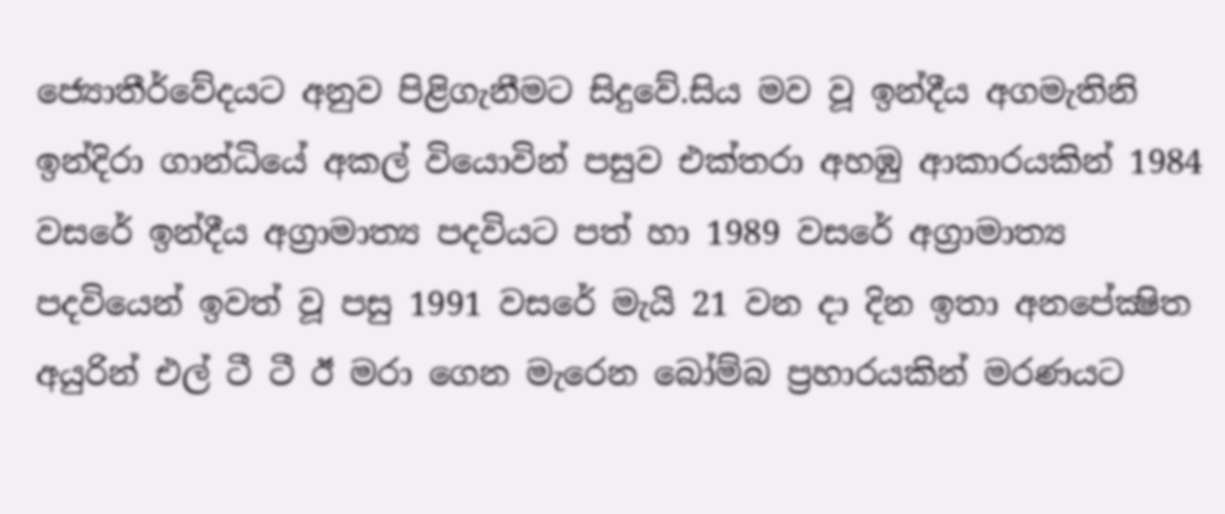ජ්‍යොතීර්වේදයට අනුව පිළිගැනීමට සිදුවේ.සිය මව වූ ඉන්දීය අගමැතිනි ඉන්දිරා ගාන්ධියේ අකල් වියොවින් පසුව එක්තරා අහඹු ආකාරයකින් 1984 වසරේ ඉන්දීය අග්‍රාමාත්‍ය පදවියට පත් හා 1989 වසරේ අග්‍රාමාත්‍ය පදවියෙන් ඉවත් වූ පසු 1991 වසරේ මැයි 21 වන දා දින ඉතා අනපේක්‍ෂිත අයුරින් එල් ටී ටී ඊ මරා ගෙන මැරෙන බෝම්බ ප්‍රහාරයකින් මරණයට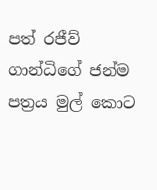පත් රජීව් ගාන්ධිගේ ජන්ම පත්‍රය මුල් කොට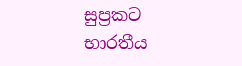සුප්‍රකට භාරතීය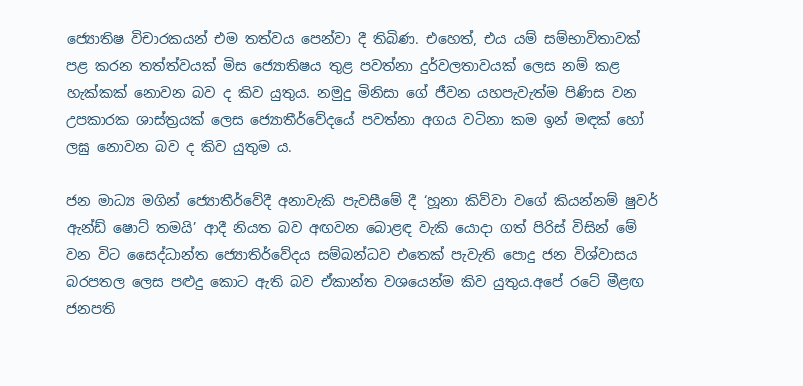ජ්‍යොතිෂ විචාරකයන් එම තත්වය පෙන්වා දී තිබිණ. එහෙත්, එය යම් සම්භාවිතාවක් පළ කරන තත්ත්වයක් මිස ජ්‍යොතිෂය තුළ පවත්නා දුර්වලතාවයක් ලෙස නම් කළ හැක්කක් නොවන බව ද කිව යුතුය. නමුදු මිනිසා ගේ ජීවන යහපැවැත්ම පිණිස වන උපකාරක ශාස්ත්‍රයක් ලෙස ජ්‍යොතීර්වේදයේ පවත්නා අගය වටිනා කම ඉන් මඳක් හෝ ලඝු නොවන බව ද කිව යුතුම ය.

ජන මාධ්‍ය මගින් ජ්‍යොතීර්වේදී අනාවැකි පැවසීමේ දී ‘හූනා කිව්වා වගේ කියන්නම් ෂුවර් ඇන්ඩ් ෂොට් තමයි’ ආදී නියත බව අඟවන බොළඳ වැකි යොදා ගත් පිරිස් විසින් මේ වන විට සෛද්ධාන්ත ජ්‍යොතිර්වේදය සම්බන්ධව එතෙක් පැවැති පොදු ජන විශ්වාසය බරපතල ලෙස පළුදු කොට ඇති බව ඒකාන්ත වශයෙන්ම කිව යුතුය.අපේ රටේ මීළඟ ජනපති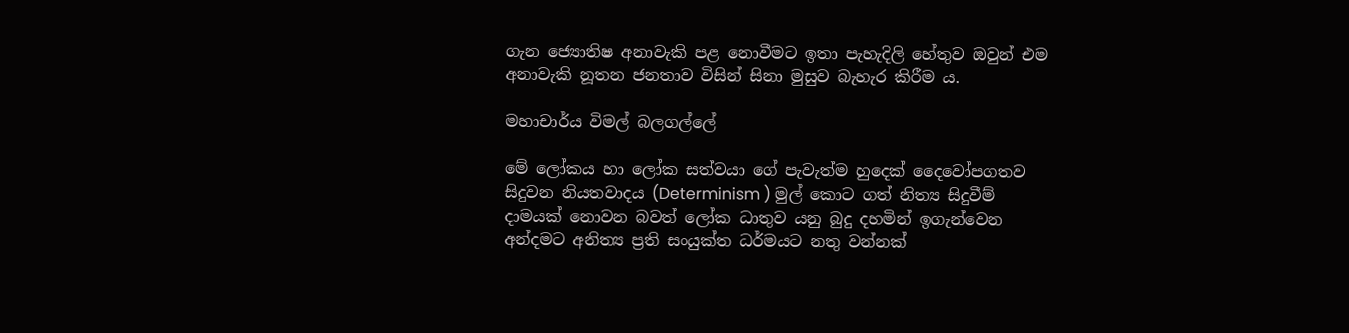ගැන ජ්‍යොතිෂ අනාවැකි පළ නොවීමට ඉතා පැහැදිලි හේතුව ඔවුන් එම අනාවැකි නූතන ජනතාව විසින් සිනා මුසුව බැහැර කිරීම ය.

මහාචාර්ය විමල් බලගල්ලේ

මේ ලෝකය හා ලෝක සත්වයා ගේ පැවැත්ම හුදෙක් දෛවෝපගතව සිදුවන නියතවාදය (Determinism ) මුල් කොට ගත් නිත්‍ය සිදුවීම් දාමයක් නොවන බවත් ලෝක ධාතුව යනු බුදු දහමින් ඉගැන්වෙන අන්දමට අනිත්‍ය ප්‍රති සංයුක්ත ධර්මයට නතු වන්නක්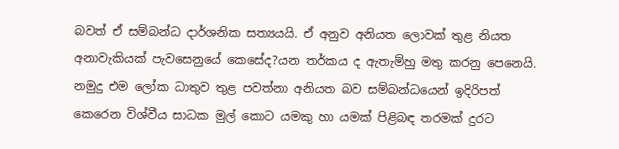බවත් ඒ සම්බන්ධ දාර්ශනික සත්‍යයයි. ඒ අනුව අනියත ලොවක් තුළ නියත අනාවැකියක් පැවසෙනුයේ කෙසේද?යන තර්කය ද ඇතැම්හු මතු කරනු පෙනෙයි. නමුදු එම ලෝක ධාතුව තුළ පවත්නා අනියත බව සම්බන්ධයෙන් ඉදිරිපත් කෙරෙන විශ්වීය සාධක මුල් කොට යමකු හා යමක් පිළිබඳ තරමක් දුරට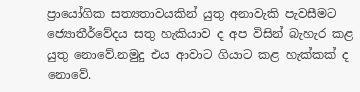ප්‍රායෝගික සත්‍යතාවයකින් යුතු අනාවැකි පැවසීමට ජ්‍යොතීර්වේදය සතු හැකියාව ද අප විසින් බැහැර කළ යුතු නොවේ.නමුදු එය ආවාට ගියාට කළ හැක්කක් ද නොවේ.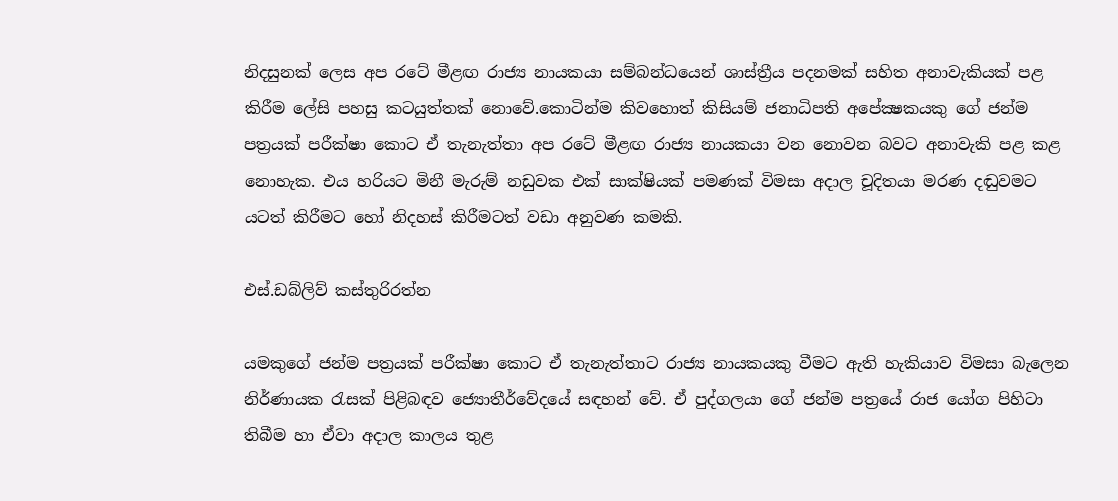නිදසුනක් ලෙස අප රටේ මීළඟ රාජ්‍ය නායකයා සම්බන්ධයෙන් ශාස්ත්‍රීය පදනමක් සහිත අනාවැකියක් පළ කිරීම ලේසි පහසු කටයුත්තක් නොවේ.කොටින්ම කිවහොත් කිසියම් ජනාධිපති අපේක්‍ෂකයකු ගේ ජන්ම පත්‍රයක් පරීක්ෂා කොට ඒ තැනැත්තා අප රටේ මීළඟ රාජ්‍ය නායකයා වන නොවන බවට අනාවැකි පළ කළ නොහැක. එය හරියට මිනී මැරුම් නඩුවක එක් සාක්ෂියක් පමණක් විමසා අදාල චූදිතයා මරණ දඬුවමට යටත් කිරීමට හෝ නිදහස් කිරීමටත් වඩා අනුවණ කමකි.

එස්.ඩබ්ලිව් කස්තුරිරත්න

යමකුගේ ජන්ම පත්‍රයක් පරීක්ෂා කොට ඒ තැනැත්තාට රාජ්‍ය නායකයකු වීමට ඇති හැකියාව විමසා බැලෙන නිර්ණායක රැසක් පිළිබඳව ජ්‍යොතීර්වේදයේ සඳහන් වේ. ඒ පුද්ගලයා ගේ ජන්ම පත්‍රයේ රාජ යෝග පිහිටා තිබීම හා ඒවා අදාල කාලය තුළ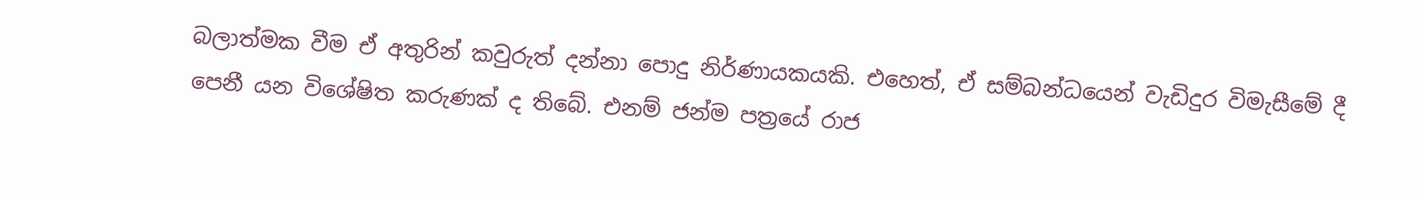බලාත්මක වීම ඒ අතුරින් කවුරුත් දන්නා පොදු නිර්ණායකයකි. එහෙත්, ඒ සම්බන්ධයෙන් වැඩිදුර විමැසීමේ දී පෙනී යන විශේෂිත කරුණක් ද තිබේ. එනම් ජන්ම පත්‍රයේ රාජ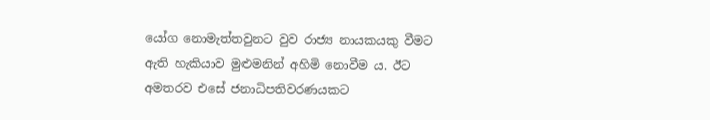යෝග නොමැත්තවුනට වුව රාජ්‍ය නායකයකු වීමට ඇති හැකියාව මුළුමනින් අහිමි නොවීම ය. ඊට අමතරව එසේ ජනාධිපතිවරණයකට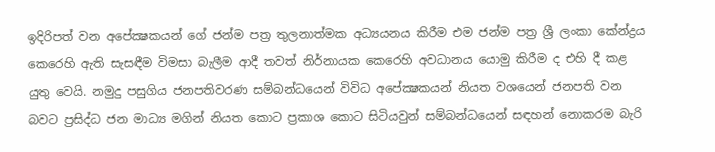ඉදිරිපත් වන අපේක්‍ෂකයන් ගේ ජන්ම පත්‍ර තුලනාත්මක අධ්‍යයනය කිරීම එම ජන්ම පත්‍ර ශ්‍රී ලංකා කේන්ද්‍රය කෙරෙහි ඇති සැසඳීම විමසා බැලීම ආදී තවත් නිර්නායක කෙරෙහි අවධානය යොමු කිරීම ද එහි දී කළ යුතු වෙයි. නමුදු පසුගිය ජනපතිවරණ සම්බන්ධයෙන් විවිධ අපේක්‍ෂකයන් නියත වශයෙන් ජනපති වන බවට ප්‍රසිද්ධ ජන මාධ්‍ය මගින් නියත කොට ප්‍රකාශ කොට සිටියවුන් සම්බන්ධයෙන් සඳහන් නොකරම බැරි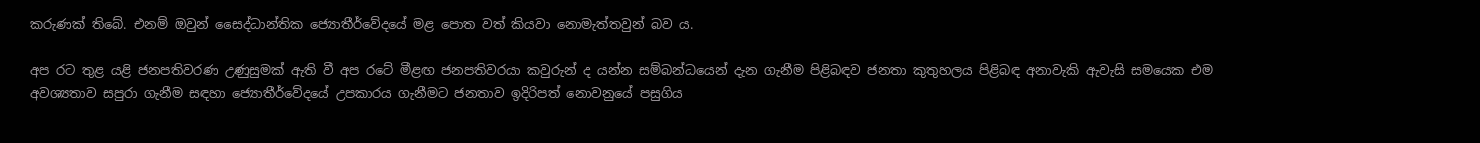කරුණක් තිබේ. එනම් ඔවුන් සෛද්ධාන්තික ජ්‍යොතීර්වේදයේ මළ පොත වත් කියවා නොමැත්තවුන් බව ය.

අප රට තුළ යළි ජනපතිවරණ උණුසුමක් ඇති වී අප රටේ මීළඟ ජනපතිවරයා කවුරුන් ද යන්න සම්බන්ධයෙන් දැන ගැනීම පිළිබඳව ජනතා කුතුහලය පිළිබඳ අනාවැකි ඇවැසි සමයෙක එම අවශ්‍යතාව සපුරා ගැනීම සඳහා ජ්‍යොතීර්වේදයේ උපකාරය ගැනීමට ජනතාව ඉදිරිපත් නොවනුයේ පසුගිය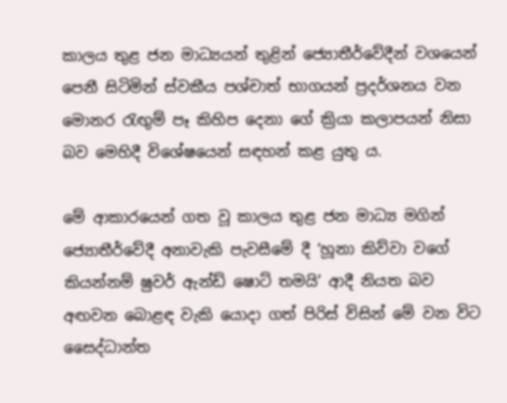කාලය තුළ ජන මාධ්‍යයන් තුළින් ජ්‍යොතීර්වේදීන් වශයෙන් පෙනී සිටිමින් ස්වකීය පශ්චාත් භාගයන් ප්‍රදර්ශනය වන මොනර රැඟුම් පෑ කිහිප දෙනා ගේ ක්‍රියා කලාපයන් නිසා බව මෙහිදී විශේෂයෙන් සඳහන් කළ යුතු ය.

මේ ආකාරයෙන් ගත වූ කාලය තුළ ජන මාධ්‍ය මගින් ජ්‍යොතීර්වේදී අනාවැකි පැවසීමේ දී ‘හූනා කිව්වා වගේ කියන්නම් ෂුවර් ඇන්ඩ් ෂොට් තමයි’ ආදී නියත බව අඟවන බොළඳ වැකි යොදා ගත් පිරිස් විසින් මේ වන විට සෛද්ධාන්ත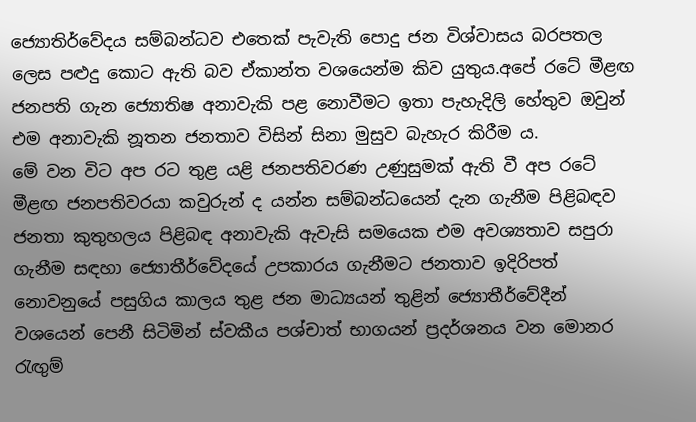ජ්‍යොතිර්වේදය සම්බන්ධව එතෙක් පැවැති පොදු ජන විශ්වාසය බරපතල ලෙස පළුදු කොට ඇති බව ඒකාන්ත වශයෙන්ම කිව යුතුය.අපේ රටේ මීළඟ ජනපති ගැන ජ්‍යොතිෂ අනාවැකි පළ නොවීමට ඉතා පැහැදිලි හේතුව ඔවුන් එම අනාවැකි නූතන ජනතාව විසින් සිනා මුසුව බැහැර කිරීම ය.
මේ වන විට අප රට තුළ යළි ජනපතිවරණ උණුසුමක් ඇති වී අප රටේ මීළඟ ජනපතිවරයා කවුරුන් ද යන්න සම්බන්ධයෙන් දැන ගැනීම පිළිබඳව ජනතා කුතුහලය පිළිබඳ අනාවැකි ඇවැසි සමයෙක එම අවශ්‍යතාව සපුරා ගැනීම සඳහා ජ්‍යොතීර්වේදයේ උපකාරය ගැනීමට ජනතාව ඉදිරිපත් නොවනුයේ පසුගිය කාලය තුළ ජන මාධ්‍යයන් තුළින් ජ්‍යොතීර්වේදීන් වශයෙන් පෙනී සිටිමින් ස්වකීය පශ්චාත් භාගයන් ප්‍රදර්ශනය වන මොනර රැඟුම්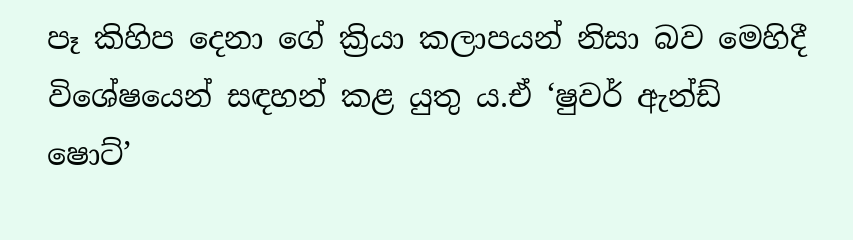පෑ කිහිප දෙනා ගේ ක්‍රියා කලාපයන් නිසා බව මෙහිදී විශේෂයෙන් සඳහන් කළ යුතු ය.ඒ ‘ෂුවර් ඇන්ඩ් ෂොට්’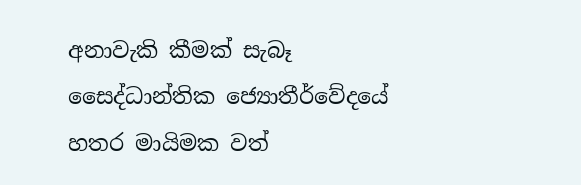අනාවැකි කීමක් සැබෑ සෛද්ධාන්තික ජ්‍යොතීර්වේදයේ හතර මායිමක වත්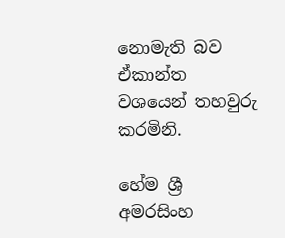නොමැති බව ඒකාන්ත වශයෙන් තහවුරු කරමිනි.

හේම ශ්‍රී අමරසිංහ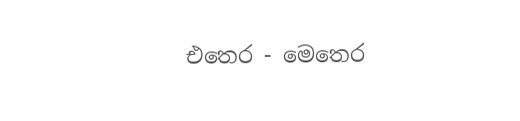එතෙර - මෙතෙර